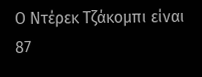Ο Ντέρεκ Τζάκομπι είναι 87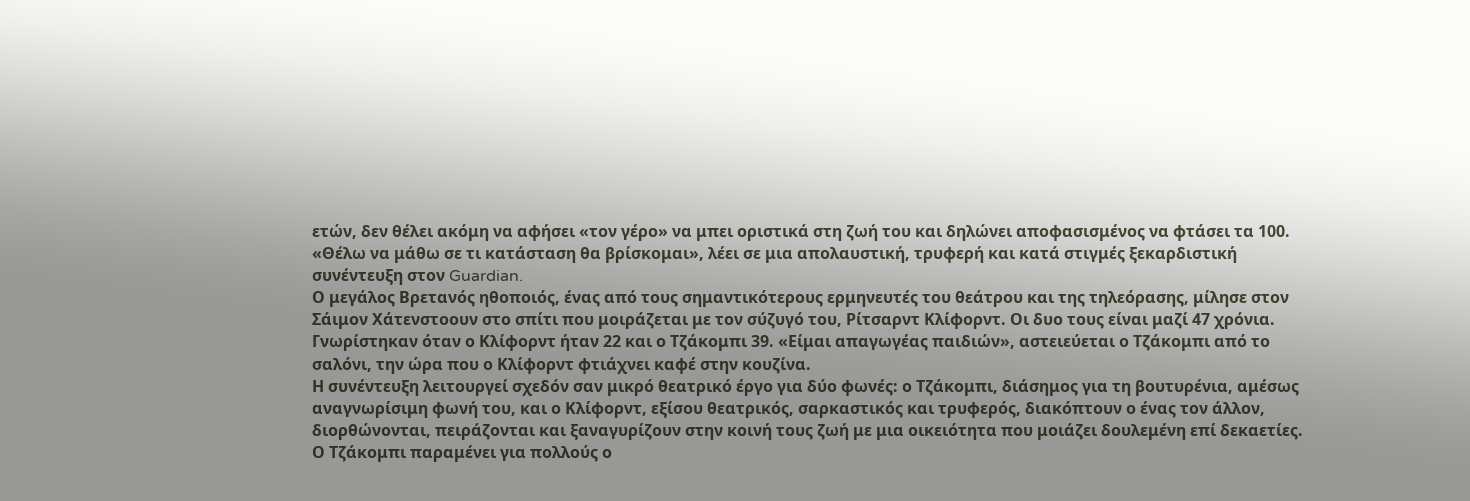ετών, δεν θέλει ακόμη να αφήσει «τον γέρο» να μπει οριστικά στη ζωή του και δηλώνει αποφασισμένος να φτάσει τα 100. «Θέλω να μάθω σε τι κατάσταση θα βρίσκομαι», λέει σε μια απολαυστική, τρυφερή και κατά στιγμές ξεκαρδιστική συνέντευξη στον Guardian.
Ο μεγάλος Βρετανός ηθοποιός, ένας από τους σημαντικότερους ερμηνευτές του θεάτρου και της τηλεόρασης, μίλησε στον Σάιμον Χάτενστοουν στο σπίτι που μοιράζεται με τον σύζυγό του, Ρίτσαρντ Κλίφορντ. Οι δυο τους είναι μαζί 47 χρόνια. Γνωρίστηκαν όταν ο Κλίφορντ ήταν 22 και ο Τζάκομπι 39. «Είμαι απαγωγέας παιδιών», αστειεύεται ο Τζάκομπι από το σαλόνι, την ώρα που ο Κλίφορντ φτιάχνει καφέ στην κουζίνα.
Η συνέντευξη λειτουργεί σχεδόν σαν μικρό θεατρικό έργο για δύο φωνές: ο Τζάκομπι, διάσημος για τη βουτυρένια, αμέσως αναγνωρίσιμη φωνή του, και ο Κλίφορντ, εξίσου θεατρικός, σαρκαστικός και τρυφερός, διακόπτουν ο ένας τον άλλον, διορθώνονται, πειράζονται και ξαναγυρίζουν στην κοινή τους ζωή με μια οικειότητα που μοιάζει δουλεμένη επί δεκαετίες.
Ο Τζάκομπι παραμένει για πολλούς ο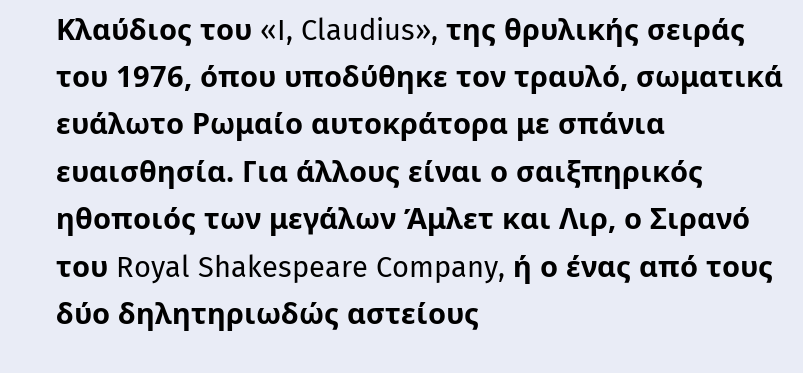Κλαύδιος του «I, Claudius», της θρυλικής σειράς του 1976, όπου υποδύθηκε τον τραυλό, σωματικά ευάλωτο Ρωμαίο αυτοκράτορα με σπάνια ευαισθησία. Για άλλους είναι ο σαιξπηρικός ηθοποιός των μεγάλων Άμλετ και Λιρ, ο Σιρανό του Royal Shakespeare Company, ή ο ένας από τους δύο δηλητηριωδώς αστείους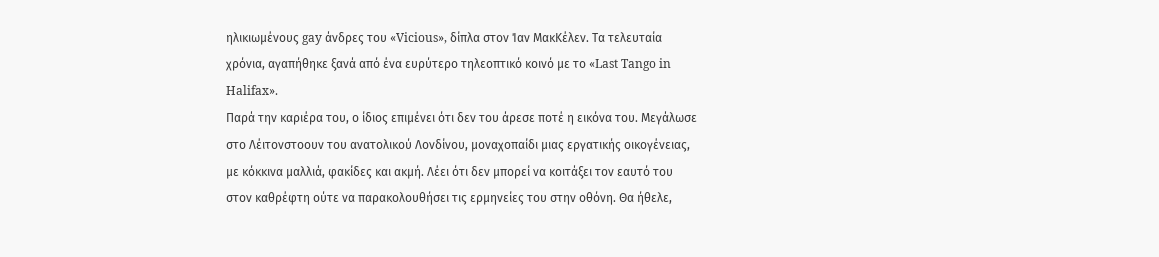ηλικιωμένους gay άνδρες του «Vicious», δίπλα στον Ίαν ΜακΚέλεν. Τα τελευταία χρόνια, αγαπήθηκε ξανά από ένα ευρύτερο τηλεοπτικό κοινό με το «Last Tango in Halifax».
Παρά την καριέρα του, ο ίδιος επιμένει ότι δεν του άρεσε ποτέ η εικόνα του. Μεγάλωσε στο Λέιτονστοουν του ανατολικού Λονδίνου, μοναχοπαίδι μιας εργατικής οικογένειας, με κόκκινα μαλλιά, φακίδες και ακμή. Λέει ότι δεν μπορεί να κοιτάξει τον εαυτό του στον καθρέφτη ούτε να παρακολουθήσει τις ερμηνείες του στην οθόνη. Θα ήθελε,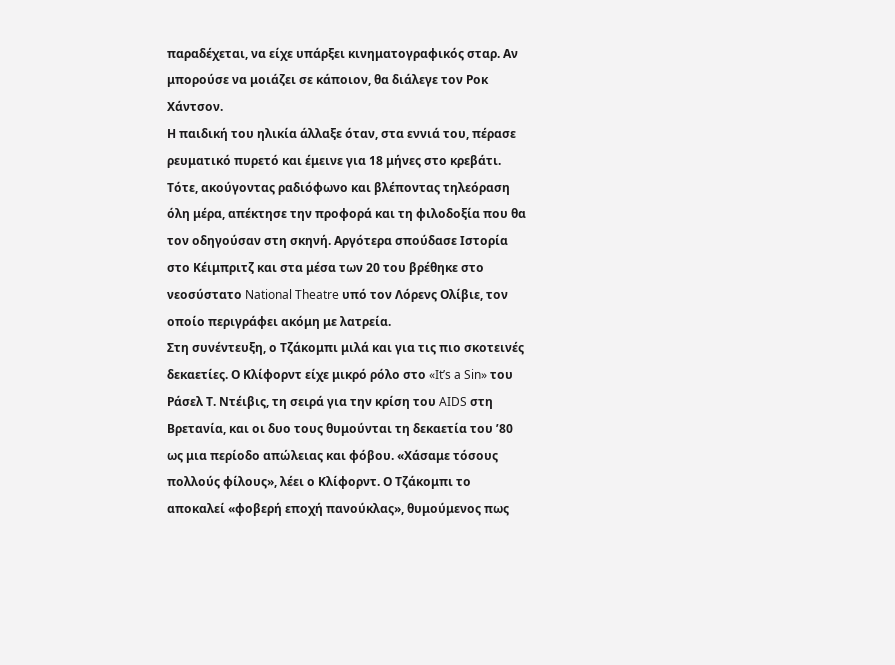παραδέχεται, να είχε υπάρξει κινηματογραφικός σταρ. Αν μπορούσε να μοιάζει σε κάποιον, θα διάλεγε τον Ροκ Χάντσον.
Η παιδική του ηλικία άλλαξε όταν, στα εννιά του, πέρασε ρευματικό πυρετό και έμεινε για 18 μήνες στο κρεβάτι. Τότε, ακούγοντας ραδιόφωνο και βλέποντας τηλεόραση όλη μέρα, απέκτησε την προφορά και τη φιλοδοξία που θα τον οδηγούσαν στη σκηνή. Αργότερα σπούδασε Ιστορία στο Κέιμπριτζ και στα μέσα των 20 του βρέθηκε στο νεοσύστατο National Theatre υπό τον Λόρενς Ολίβιε, τον οποίο περιγράφει ακόμη με λατρεία.
Στη συνέντευξη, ο Τζάκομπι μιλά και για τις πιο σκοτεινές δεκαετίες. Ο Κλίφορντ είχε μικρό ρόλο στο «It’s a Sin» του Ράσελ Τ. Ντέιβις, τη σειρά για την κρίση του AIDS στη Βρετανία, και οι δυο τους θυμούνται τη δεκαετία του ’80 ως μια περίοδο απώλειας και φόβου. «Χάσαμε τόσους πολλούς φίλους», λέει ο Κλίφορντ. Ο Τζάκομπι το αποκαλεί «φοβερή εποχή πανούκλας», θυμούμενος πως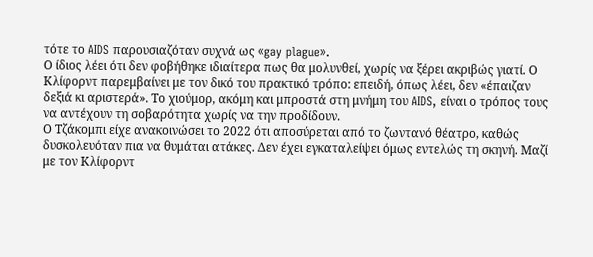τότε το AIDS παρουσιαζόταν συχνά ως «gay plague».
Ο ίδιος λέει ότι δεν φοβήθηκε ιδιαίτερα πως θα μολυνθεί, χωρίς να ξέρει ακριβώς γιατί. Ο Κλίφορντ παρεμβαίνει με τον δικό του πρακτικό τρόπο: επειδή, όπως λέει, δεν «έπαιζαν δεξιά κι αριστερά». Το χιούμορ, ακόμη και μπροστά στη μνήμη του AIDS, είναι ο τρόπος τους να αντέχουν τη σοβαρότητα χωρίς να την προδίδουν.
Ο Τζάκομπι είχε ανακοινώσει το 2022 ότι αποσύρεται από το ζωντανό θέατρο, καθώς δυσκολευόταν πια να θυμάται ατάκες. Δεν έχει εγκαταλείψει όμως εντελώς τη σκηνή. Μαζί με τον Κλίφορντ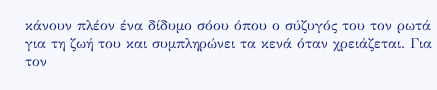κάνουν πλέον ένα δίδυμο σόου όπου ο σύζυγός του τον ρωτά για τη ζωή του και συμπληρώνει τα κενά όταν χρειάζεται. Για τον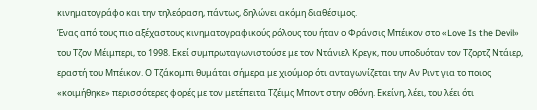κινηματογράφο και την τηλεόραση, πάντως, δηλώνει ακόμη διαθέσιμος.
Ένας από τους πιο αξέχαστους κινηματογραφικούς ρόλους του ήταν ο Φράνσις Μπέικον στο «Love Is the Devil» του Τζον Μέιμπερι, το 1998. Εκεί συμπρωταγωνιστούσε με τον Ντάνιελ Κρεγκ, που υποδυόταν τον Τζορτζ Ντάιερ, εραστή του Μπέικον. Ο Τζάκομπι θυμάται σήμερα με χιούμορ ότι ανταγωνίζεται την Αν Ριντ για το ποιος «κοιμήθηκε» περισσότερες φορές με τον μετέπειτα Τζέιμς Μποντ στην οθόνη. Εκείνη, λέει, του λέει ότι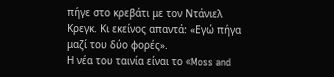πήγε στο κρεβάτι με τον Ντάνιελ Κρεγκ. Κι εκείνος απαντά: «Εγώ πήγα μαζί του δύο φορές».
Η νέα του ταινία είναι το «Moss and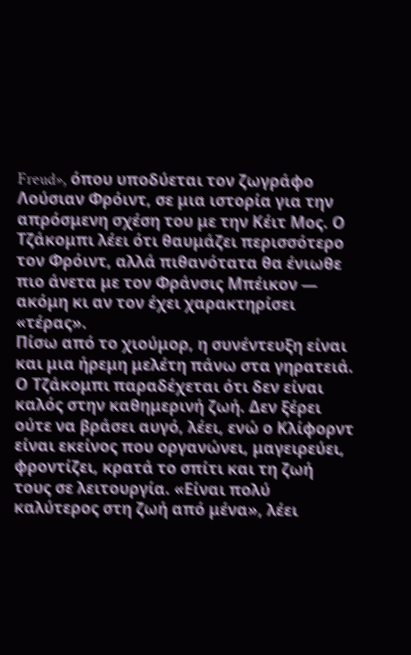Freud», όπου υποδύεται τον ζωγράφο Λούσιαν Φρόιντ, σε μια ιστορία για την απρόσμενη σχέση του με την Κέιτ Μος. Ο Τζάκομπι λέει ότι θαυμάζει περισσότερο τον Φρόιντ, αλλά πιθανότατα θα ένιωθε πιο άνετα με τον Φράνσις Μπέικον — ακόμη κι αν τον έχει χαρακτηρίσει «τέρας».
Πίσω από το χιούμορ, η συνέντευξη είναι και μια ήρεμη μελέτη πάνω στα γηρατειά. Ο Τζάκομπι παραδέχεται ότι δεν είναι καλός στην καθημερινή ζωή. Δεν ξέρει ούτε να βράσει αυγό, λέει, ενώ ο Κλίφορντ είναι εκείνος που οργανώνει, μαγειρεύει, φροντίζει, κρατά το σπίτι και τη ζωή τους σε λειτουργία. «Είναι πολύ καλύτερος στη ζωή από μένα», λέει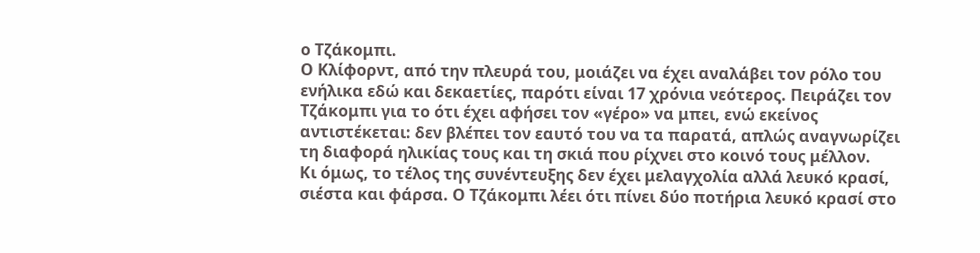ο Τζάκομπι.
Ο Κλίφορντ, από την πλευρά του, μοιάζει να έχει αναλάβει τον ρόλο του ενήλικα εδώ και δεκαετίες, παρότι είναι 17 χρόνια νεότερος. Πειράζει τον Τζάκομπι για το ότι έχει αφήσει τον «γέρο» να μπει, ενώ εκείνος αντιστέκεται: δεν βλέπει τον εαυτό του να τα παρατά, απλώς αναγνωρίζει τη διαφορά ηλικίας τους και τη σκιά που ρίχνει στο κοινό τους μέλλον.
Κι όμως, το τέλος της συνέντευξης δεν έχει μελαγχολία αλλά λευκό κρασί, σιέστα και φάρσα. Ο Τζάκομπι λέει ότι πίνει δύο ποτήρια λευκό κρασί στο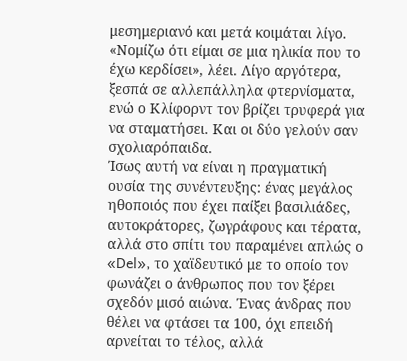μεσημεριανό και μετά κοιμάται λίγο. «Νομίζω ότι είμαι σε μια ηλικία που το έχω κερδίσει», λέει. Λίγο αργότερα, ξεσπά σε αλλεπάλληλα φτερνίσματα, ενώ ο Κλίφορντ τον βρίζει τρυφερά για να σταματήσει. Και οι δύο γελούν σαν σχολιαρόπαιδα.
Ίσως αυτή να είναι η πραγματική ουσία της συνέντευξης: ένας μεγάλος ηθοποιός που έχει παίξει βασιλιάδες, αυτοκράτορες, ζωγράφους και τέρατα, αλλά στο σπίτι του παραμένει απλώς ο «Del», το χαϊδευτικό με το οποίο τον φωνάζει ο άνθρωπος που τον ξέρει σχεδόν μισό αιώνα. Ένας άνδρας που θέλει να φτάσει τα 100, όχι επειδή αρνείται το τέλος, αλλά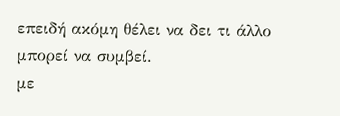επειδή ακόμη θέλει να δει τι άλλο μπορεί να συμβεί.
με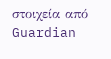στοιχεία από Guardian